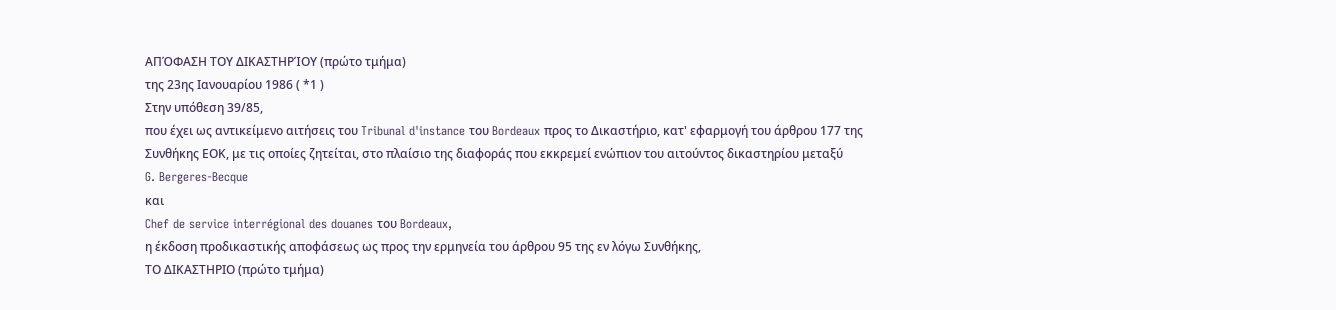ΑΠΌΦΑΣΗ ΤΟΥ ΔΙΚΑΣΤΗΡΊΟΥ (πρώτο τμήμα)
της 23ης Ιανουαρίου 1986 ( *1 )
Στην υπόθεση 39/85,
που έχει ως αντικείμενο αιτήσεις του Tribunal d'instance του Bordeaux προς το Δικαστήριο, κατ' εφαρμογή του άρθρου 177 της Συνθήκης ΕΟΚ, με τις οποίες ζητείται, στο πλαίσιο της διαφοράς που εκκρεμεί ενώπιον του αιτούντος δικαστηρίου μεταξύ
G. Bergeres-Becque
και
Chef de service interrégional des douanes του Bordeaux,
η έκδοση προδικαστικής αποφάσεως ως προς την ερμηνεία του άρθρου 95 της εν λόγω Συνθήκης,
ΤΟ ΔΙΚΑΣΤΗΡΙΟ (πρώτο τμήμα)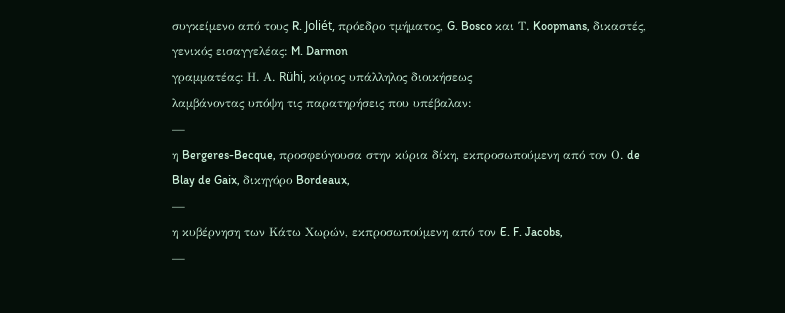συγκείμενο από τους R. Joliét, πρόεδρο τμήματος, G. Bosco και Τ. Koopmans, δικαστές,
γενικός εισαγγελέας: M. Darmon
γραμματέας: Η. Α. Rühi, κύριος υπάλληλος διοικήσεως
λαμβάνοντας υπόψη τις παρατηρήσεις που υπέβαλαν:
—
η Bergeres-Becque, προσφεύγουσα στην κύρια δίκη, εκπροσωπούμενη από τον Ο. de Blay de Gaix, δικηγόρο Bordeaux,
—
η κυβέρνηση των Κάτω Χωρών, εκπροσωπούμενη από τον E. F. Jacobs,
—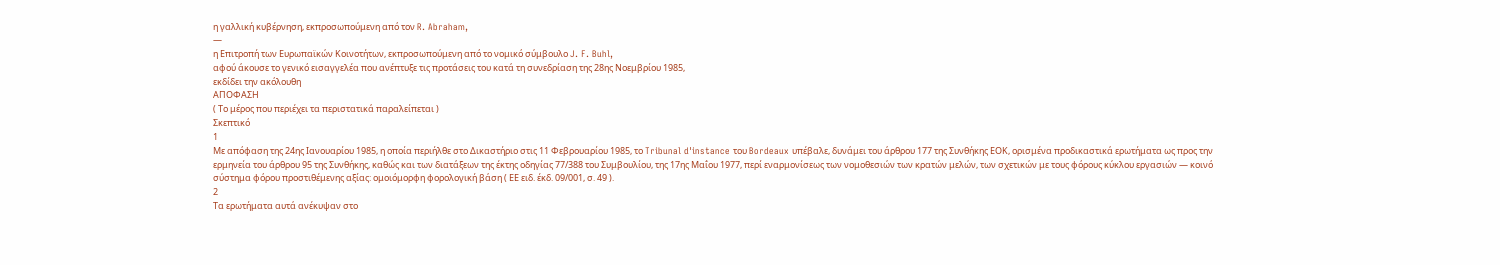η γαλλική κυβέρνηση, εκπροσωπούμενη από τον R. Abraham,
—
η Επιτροπή των Ευρωπαϊκών Κοινοτήτων, εκπροσωπούμενη από το νομικό σύμβουλο J. F. Buhl,
αφού άκουσε το γενικό εισαγγελέα που ανέπτυξε τις προτάσεις του κατά τη συνεδρίαση της 28ης Νοεμβρίου 1985,
εκδίδει την ακόλουθη
ΑΠΟΦΑΣΗ
( Το μέρος που περιέχει τα περιστατικά παραλείπεται )
Σκεπτικό
1
Με απόφαση της 24ης Ιανουαρίου 1985, η οποία περιήλθε στο Δικαστήριο στις 11 Φεβρουαρίου 1985, το Tribunal d'instance του Bordeaux υπέβαλε, δυνάμει του άρθρου 177 της Συνθήκης ΕΟΚ, ορισμένα προδικαστικά ερωτήματα ως προς την ερμηνεία του άρθρου 95 της Συνθήκης, καθώς και των διατάξεων της έκτης οδηγίας 77/388 του Συμβουλίου, της 17ης Μαΐου 1977, περί εναρμονίσεως των νομοθεσιών των κρατών μελών, των σχετικών με τους φόρους κύκλου εργασιών — κοινό σύστημα φόρου προστιθέμενης αξίας: ομοιόμορφη φορολογική βάση ( ΕΕ ειδ. έκδ. 09/001, σ. 49 ).
2
Τα ερωτήματα αυτά ανέκυψαν στο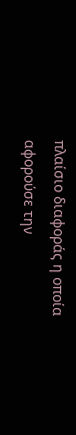πλαίσιο διαφοράς η οποία αφορούσε την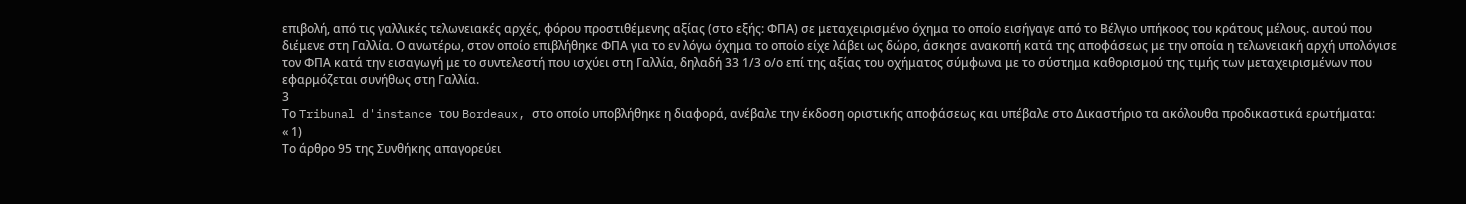επιβολή, από τις γαλλικές τελωνειακές αρχές, φόρου προστιθέμενης αξίας (στο εξής: ΦΠΑ) σε μεταχειρισμένο όχημα το οποίο εισήγαγε από το Βέλγιο υπήκοος του κράτους μέλους. αυτού που διέμενε στη Γαλλία. Ο ανωτέρω, στον οποίο επιβλήθηκε ΦΠΑ για το εν λόγω όχημα το οποίο είχε λάβει ως δώρο, άσκησε ανακοπή κατά της αποφάσεως με την οποία η τελωνειακή αρχή υπολόγισε τον ΦΠΑ κατά την εισαγωγή με το συντελεστή που ισχύει στη Γαλλία, δηλαδή 33 1/3 ο/ο επί της αξίας του οχήματος σύμφωνα με το σύστημα καθορισμού της τιμής των μεταχειρισμένων που εφαρμόζεται συνήθως στη Γαλλία.
3
Το Tribunal d'instance του Bordeaux, στο οποίο υποβλήθηκε η διαφορά, ανέβαλε την έκδοση οριστικής αποφάσεως και υπέβαλε στο Δικαστήριο τα ακόλουθα προδικαστικά ερωτήματα:
« 1)
Το άρθρο 95 της Συνθήκης απαγορεύει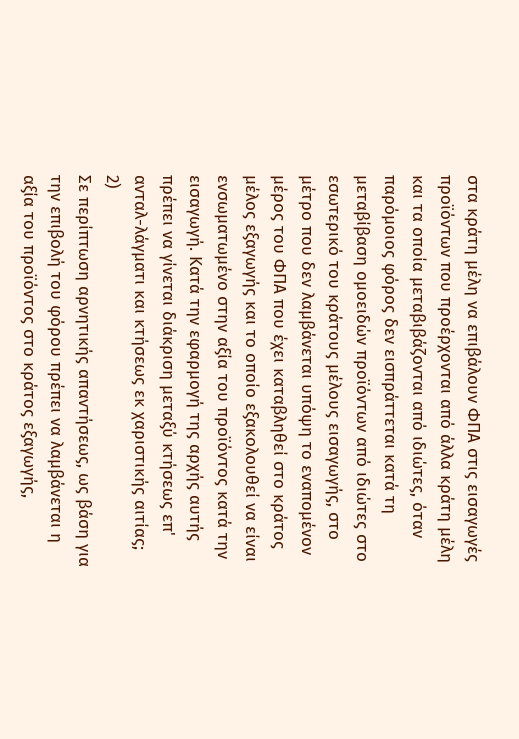στα κράτη μέλη να επιβάλουν ΦΠΑ στις εισαγωγές προϊόντων που προέρχονται από άλλα κράτη μέλη και τα οποία μεταβιβάζονται από ιδιώτες, όταν παρόμοιος φόρος δεν εισπράττεται κατά τη μεταβίβαση ομοειδών προϊόντων από ιδιώτες στο εσωτερικό του κράτους μέλους εισαγωγής, στο μέτρο που δεν λαμβάνεται υπόψη το εναπομένον μέρος του ΦΠΑ που έχει καταβληθεί στο κράτος μέλος εξαγωγής και το οποίο εξακολουθεί να είναι ενσωματωμένο στην αξία του προϊόντος κατά την εισαγωγή. Κατά την εφαρμογή της αρχής αυτής πρέπει να γίνεται διάκριση μεταξύ κτήσεως επ' ανταλ-λάγματι και κτήσεως εκ χαριστικής αιτίας;
2)
Σε περίπτωση αρνητικής απαντήσεως, ως βάση για την επιβολή του φόρου πρέπει να λαμβάνεται η αξία του προϊόντος στο κράτος εξαγωγής,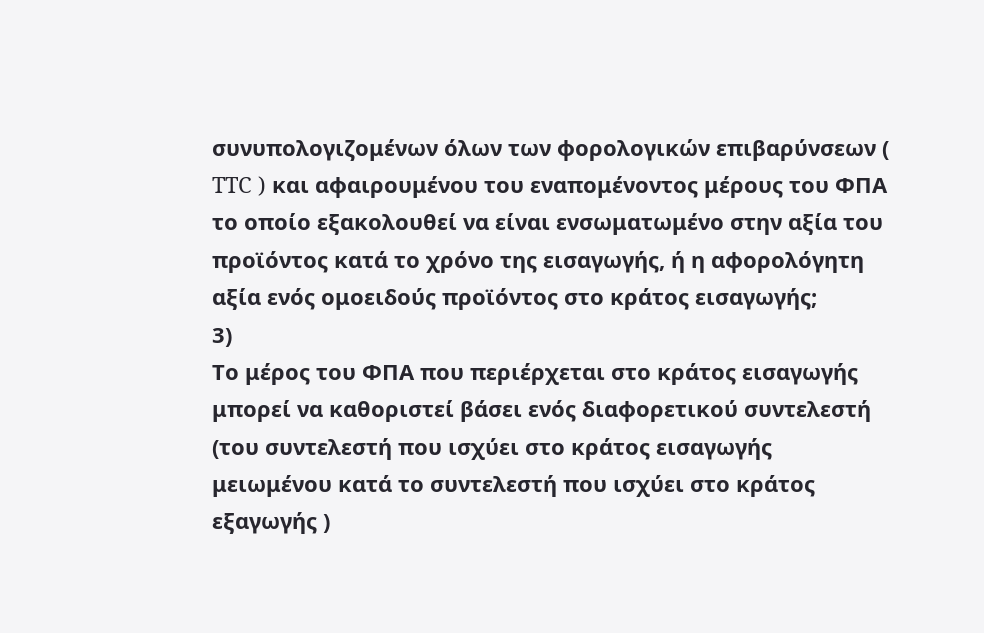συνυπολογιζομένων όλων των φορολογικών επιβαρύνσεων ( TTC ) και αφαιρουμένου του εναπομένοντος μέρους του ΦΠΑ το οποίο εξακολουθεί να είναι ενσωματωμένο στην αξία του προϊόντος κατά το χρόνο της εισαγωγής, ή η αφορολόγητη αξία ενός ομοειδούς προϊόντος στο κράτος εισαγωγής;
3)
Το μέρος του ΦΠΑ που περιέρχεται στο κράτος εισαγωγής μπορεί να καθοριστεί βάσει ενός διαφορετικού συντελεστή (του συντελεστή που ισχύει στο κράτος εισαγωγής μειωμένου κατά το συντελεστή που ισχύει στο κράτος εξαγωγής )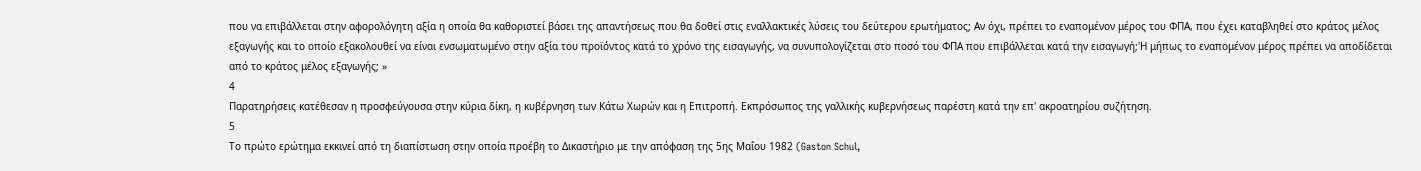που να επιβάλλεται στην αφορολόγητη αξία η οποία θα καθοριστεί βάσει της απαντήσεως που θα δοθεί στις εναλλακτικές λύσεις του δεύτερου ερωτήματος; Αν όχι, πρέπει το εναπομένον μέρος του ΦΠΑ, που έχει καταβληθεί στο κράτος μέλος εξαγωγής και το οποίο εξακολουθεί να είναι ενσωματωμένο στην αξία του προϊόντος κατά το χρόνο της εισαγωγής, να συνυπολογίζεται στο ποσό του ΦΠΑ που επιβάλλεται κατά την εισαγωγή;'Η μήπως το εναπομένον μέρος πρέπει να αποδίδεται από το κράτος μέλος εξαγωγής; »
4
Παρατηρήσεις κατέθεσαν η προσφεύγουσα στην κύρια δίκη, η κυβέρνηση των Κάτω Χωρών και η Επιτροπή. Εκπρόσωπος της γαλλικής κυβερνήσεως παρέστη κατά την επ' ακροατηρίου συζήτηση.
5
Το πρώτο ερώτημα εκκινεί από τη διαπίστωση στην οποία προέβη το Δικαστήριο με την απόφαση της 5ης Μαΐου 1982 (Gaston Schul,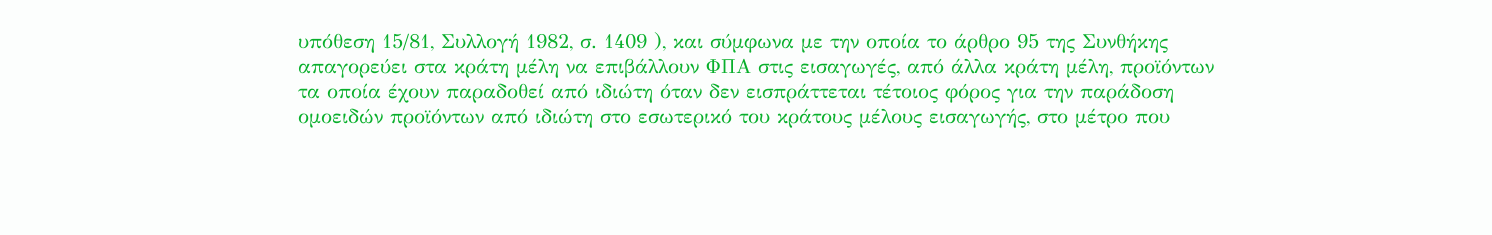υπόθεση 15/81, Συλλογή 1982, σ. 1409 ), και σύμφωνα με την οποία το άρθρο 95 της Συνθήκης απαγορεύει στα κράτη μέλη να επιβάλλουν ΦΠΑ στις εισαγωγές, από άλλα κράτη μέλη, προϊόντων τα οποία έχουν παραδοθεί από ιδιώτη όταν δεν εισπράττεται τέτοιος φόρος για την παράδοση ομοειδών προϊόντων από ιδιώτη στο εσωτερικό του κράτους μέλους εισαγωγής, στο μέτρο που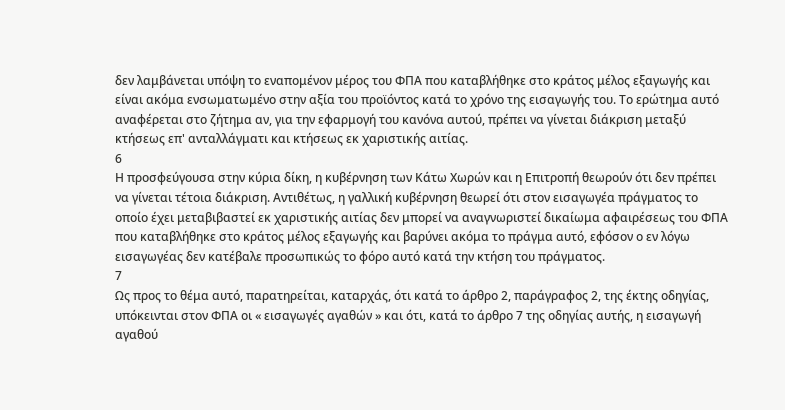δεν λαμβάνεται υπόψη το εναπομένον μέρος του ΦΠΑ που καταβλήθηκε στο κράτος μέλος εξαγωγής και είναι ακόμα ενσωματωμένο στην αξία του προϊόντος κατά το χρόνο της εισαγωγής του. Το ερώτημα αυτό αναφέρεται στο ζήτημα αν, για την εφαρμογή του κανόνα αυτού, πρέπει να γίνεται διάκριση μεταξύ κτήσεως επ' ανταλλάγματι και κτήσεως εκ χαριστικής αιτίας.
6
Η προσφεύγουσα στην κύρια δίκη, η κυβέρνηση των Κάτω Χωρών και η Επιτροπή θεωρούν ότι δεν πρέπει να γίνεται τέτοια διάκριση. Αντιθέτως, η γαλλική κυβέρνηση θεωρεί ότι στον εισαγωγέα πράγματος το οποίο έχει μεταβιβαστεί εκ χαριστικής αιτίας δεν μπορεί να αναγνωριστεί δικαίωμα αφαιρέσεως του ΦΠΑ που καταβλήθηκε στο κράτος μέλος εξαγωγής και βαρύνει ακόμα το πράγμα αυτό, εφόσον ο εν λόγω εισαγωγέας δεν κατέβαλε προσωπικώς το φόρο αυτό κατά την κτήση του πράγματος.
7
Ως προς το θέμα αυτό, παρατηρείται, καταρχάς, ότι κατά το άρθρο 2, παράγραφος 2, της έκτης οδηγίας, υπόκεινται στον ΦΠΑ οι « εισαγωγές αγαθών » και ότι, κατά το άρθρο 7 της οδηγίας αυτής, η εισαγωγή αγαθού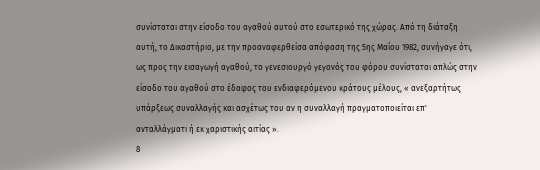συνίσταται στην είσοδο του αγαθού αυτού στο εσωτερικό της χώρας. Από τη διάταξη αυτή, το Δικαστήριο, με την προαναφερθείσα απόφαση της 5ης Μαΐου 1982, συνήγαγε ότι, ως προς την εισαγωγή αγαθού, το γενεσιουργό γεγονός του φόρου συνίσταται απλώς στην είσοδο του αγαθού στο έδαφος του ενδιαφερόμενου κράτους μέλους, « ανεξαρτήτως υπάρξεως συναλλαγής και ασχέτως του αν η συναλλαγή πραγματοποιείται επ' ανταλλάγματι ή εκ χαριστικής αιτίας ».
8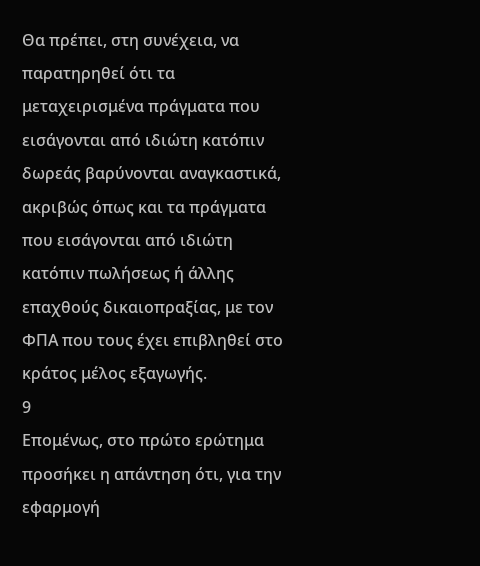Θα πρέπει, στη συνέχεια, να παρατηρηθεί ότι τα μεταχειρισμένα πράγματα που εισάγονται από ιδιώτη κατόπιν δωρεάς βαρύνονται αναγκαστικά, ακριβώς όπως και τα πράγματα που εισάγονται από ιδιώτη κατόπιν πωλήσεως ή άλλης επαχθούς δικαιοπραξίας, με τον ΦΠΑ που τους έχει επιβληθεί στο κράτος μέλος εξαγωγής.
9
Επομένως, στο πρώτο ερώτημα προσήκει η απάντηση ότι, για την εφαρμογή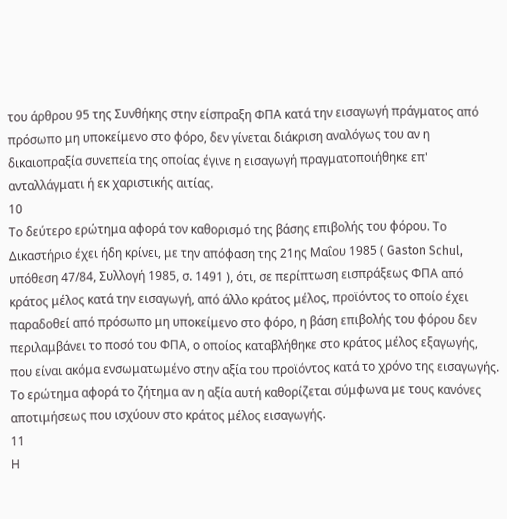του άρθρου 95 της Συνθήκης στην είσπραξη ΦΠΑ κατά την εισαγωγή πράγματος από πρόσωπο μη υποκείμενο στο φόρο, δεν γίνεται διάκριση αναλόγως του αν η δικαιοπραξία συνεπεία της οποίας έγινε η εισαγωγή πραγματοποιήθηκε επ' ανταλλάγματι ή εκ χαριστικής αιτίας.
10
Το δεύτερο ερώτημα αφορά τον καθορισμό της βάσης επιβολής του φόρου. Το Δικαστήριο έχει ήδη κρίνει, με την απόφαση της 21ης Μαΐου 1985 ( Gaston Schul, υπόθεση 47/84, Συλλογή 1985, σ. 1491 ), ότι, σε περίπτωση εισπράξεως ΦΠΑ από κράτος μέλος κατά την εισαγωγή, από άλλο κράτος μέλος, προϊόντος το οποίο έχει παραδοθεί από πρόσωπο μη υποκείμενο στο φόρο, η βάση επιβολής του φόρου δεν περιλαμβάνει το ποσό του ΦΠΑ, ο οποίος καταβλήθηκε στο κράτος μέλος εξαγωγής, που είναι ακόμα ενσωματωμένο στην αξία του προϊόντος κατά το χρόνο της εισαγωγής. Το ερώτημα αφορά το ζήτημα αν η αξία αυτή καθορίζεται σύμφωνα με τους κανόνες αποτιμήσεως που ισχύουν στο κράτος μέλος εισαγωγής.
11
Η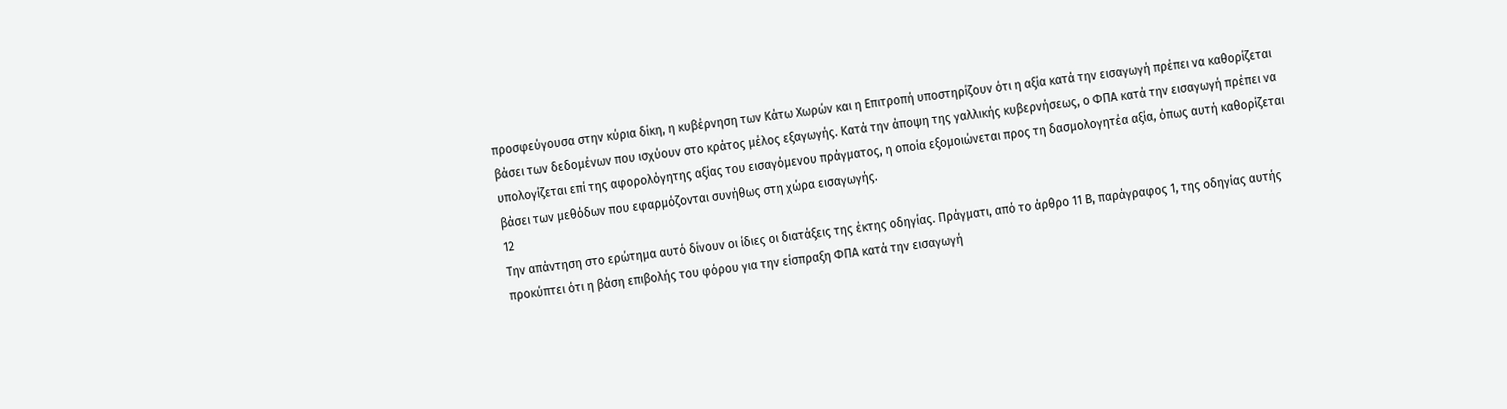προσφεύγουσα στην κύρια δίκη, η κυβέρνηση των Κάτω Χωρών και η Επιτροπή υποστηρίζουν ότι η αξία κατά την εισαγωγή πρέπει να καθορίζεται βάσει των δεδομένων που ισχύουν στο κράτος μέλος εξαγωγής. Κατά την άποψη της γαλλικής κυβερνήσεως, ο ΦΠΑ κατά την εισαγωγή πρέπει να υπολογίζεται επί της αφορολόγητης αξίας του εισαγόμενου πράγματος, η οποία εξομοιώνεται προς τη δασμολογητέα αξία, όπως αυτή καθορίζεται βάσει των μεθόδων που εφαρμόζονται συνήθως στη χώρα εισαγωγής.
12
Την απάντηση στο ερώτημα αυτό δίνουν οι ίδιες οι διατάξεις της έκτης οδηγίας. Πράγματι, από το άρθρο 11 Β, παράγραφος 1, της οδηγίας αυτής προκύπτει ότι η βάση επιβολής του φόρου για την είσπραξη ΦΠΑ κατά την εισαγωγή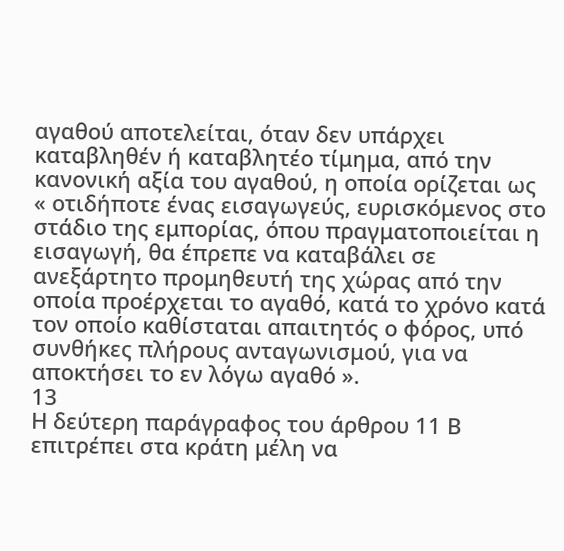αγαθού αποτελείται, όταν δεν υπάρχει καταβληθέν ή καταβλητέο τίμημα, από την κανονική αξία του αγαθού, η οποία ορίζεται ως « οτιδήποτε ένας εισαγωγεύς, ευρισκόμενος στο στάδιο της εμπορίας, όπου πραγματοποιείται η εισαγωγή, θα έπρεπε να καταβάλει σε ανεξάρτητο προμηθευτή της χώρας από την οποία προέρχεται το αγαθό, κατά το χρόνο κατά τον οποίο καθίσταται απαιτητός ο φόρος, υπό συνθήκες πλήρους ανταγωνισμού, για να αποκτήσει το εν λόγω αγαθό ».
13
Η δεύτερη παράγραφος του άρθρου 11 Β επιτρέπει στα κράτη μέλη να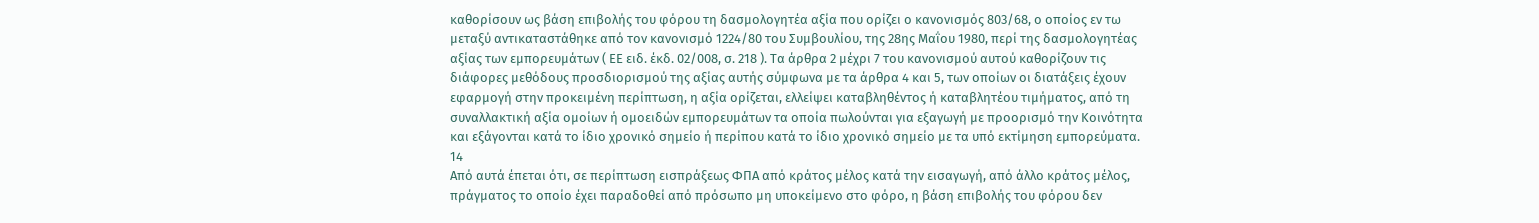καθορίσουν ως βάση επιβολής του φόρου τη δασμολογητέα αξία που ορίζει ο κανονισμός 803/68, ο οποίος εν τω μεταξύ αντικαταστάθηκε από τον κανονισμό 1224/80 του Συμβουλίου, της 28ης Μαΐου 1980, περί της δασμολογητέας αξίας των εμπορευμάτων ( ΕΕ ειδ. έκδ. 02/008, σ. 218 ). Τα άρθρα 2 μέχρι 7 του κανονισμού αυτού καθορίζουν τις διάφορες μεθόδους προσδιορισμού της αξίας αυτής σύμφωνα με τα άρθρα 4 και 5, των οποίων οι διατάξεις έχουν εφαρμογή στην προκειμένη περίπτωση, η αξία ορίζεται, ελλείψει καταβληθέντος ή καταβλητέου τιμήματος, από τη συναλλακτική αξία ομοίων ή ομοειδών εμπορευμάτων τα οποία πωλούνται για εξαγωγή με προορισμό την Κοινότητα και εξάγονται κατά το ίδιο χρονικό σημείο ή περίπου κατά το ίδιο χρονικό σημείο με τα υπό εκτίμηση εμπορεύματα.
14
Από αυτά έπεται ότι, σε περίπτωση εισπράξεως ΦΠΑ από κράτος μέλος κατά την εισαγωγή, από άλλο κράτος μέλος, πράγματος το οποίο έχει παραδοθεί από πρόσωπο μη υποκείμενο στο φόρο, η βάση επιβολής του φόρου δεν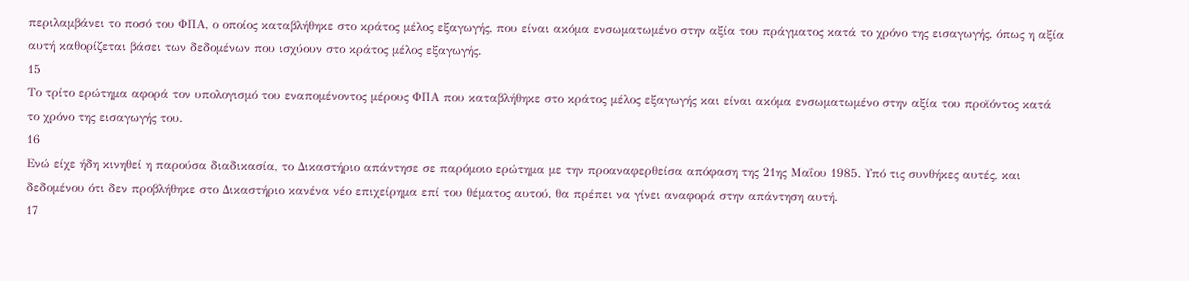περιλαμβάνει το ποσό του ΦΠΑ, ο οποίος καταβλήθηκε στο κράτος μέλος εξαγωγής, που είναι ακόμα ενσωματωμένο στην αξία του πράγματος κατά το χρόνο της εισαγωγής, όπως η αξία αυτή καθορίζεται βάσει των δεδομένων που ισχύουν στο κράτος μέλος εξαγωγής.
15
Το τρίτο ερώτημα αφορά τον υπολογισμό του εναπομένοντος μέρους ΦΠΑ που καταβλήθηκε στο κράτος μέλος εξαγωγής και είναι ακόμα ενσωματωμένο στην αξία του προϊόντος κατά το χρόνο της εισαγωγής του.
16
Ενώ είχε ήδη κινηθεί η παρούσα διαδικασία, το Δικαστήριο απάντησε σε παρόμοιο ερώτημα με την προαναφερθείσα απόφαση της 21ης Μαΐου 1985. Υπό τις συνθήκες αυτές, και δεδομένου ότι δεν προβλήθηκε στο Δικαστήριο κανένα νέο επιχείρημα επί του θέματος αυτού, θα πρέπει να γίνει αναφορά στην απάντηση αυτή.
17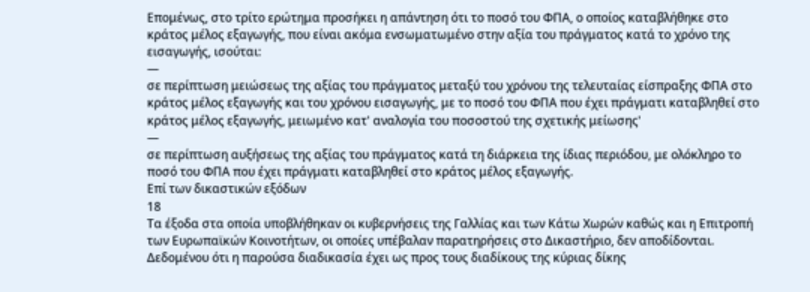Επομένως, στο τρίτο ερώτημα προσήκει η απάντηση ότι το ποσό του ΦΠΑ, ο οποίος καταβλήθηκε στο κράτος μέλος εξαγωγής, που είναι ακόμα ενσωματωμένο στην αξία του πράγματος κατά το χρόνο της εισαγωγής, ισούται:
—
σε περίπτωση μειώσεως της αξίας του πράγματος μεταξύ του χρόνου της τελευταίας είσπραξης ΦΠΑ στο κράτος μέλος εξαγωγής και του χρόνου εισαγωγής, με το ποσό του ΦΠΑ που έχει πράγματι καταβληθεί στο κράτος μέλος εξαγωγής, μειωμένο κατ' αναλογία του ποσοστού της σχετικής μείωσης'
—
σε περίπτωση αυξήσεως της αξίας του πράγματος κατά τη διάρκεια της ίδιας περιόδου, με ολόκληρο το ποσό του ΦΠΑ που έχει πράγματι καταβληθεί στο κράτος μέλος εξαγωγής.
Επί των δικαστικών εξόδων
18
Τα έξοδα στα οποία υποβλήθηκαν οι κυβερνήσεις της Γαλλίας και των Κάτω Χωρών καθώς και η Επιτροπή των Ευρωπαϊκών Κοινοτήτων, οι οποίες υπέβαλαν παρατηρήσεις στο Δικαστήριο, δεν αποδίδονται. Δεδομένου ότι η παρούσα διαδικασία έχει ως προς τους διαδίκους της κύριας δίκης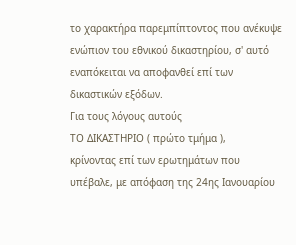το χαρακτήρα παρεμπίπτοντος που ανέκυψε ενώπιον του εθνικού δικαστηρίου, σ' αυτό εναπόκειται να αποφανθεί επί των δικαστικών εξόδων.
Για τους λόγους αυτούς
ΤΟ ΔΙΚΑΣΤΗΡΙΟ ( πρώτο τμήμα ),
κρίνοντας επί των ερωτημάτων που υπέβαλε, με απόφαση της 24ης Ιανουαρίου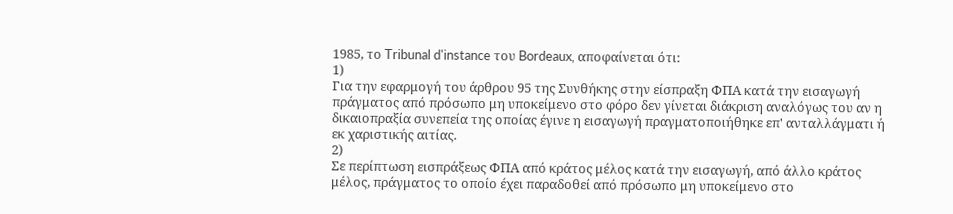1985, το Tribunal d'instance του Bordeaux, αποφαίνεται ότι:
1)
Για την εφαρμογή του άρθρου 95 της Συνθήκης στην είσπραξη ΦΠΑ κατά την εισαγωγή πράγματος από πρόσωπο μη υποκείμενο στο φόρο δεν γίνεται διάκριση αναλόγως του αν η δικαιοπραξία συνεπεία της οποίας έγινε η εισαγωγή πραγματοποιήθηκε επ' ανταλλάγματι ή εκ χαριστικής αιτίας.
2)
Σε περίπτωση εισπράξεως ΦΠΑ από κράτος μέλος κατά την εισαγωγή, από άλλο κράτος μέλος, πράγματος το οποίο έχει παραδοθεί από πρόσωπο μη υποκείμενο στο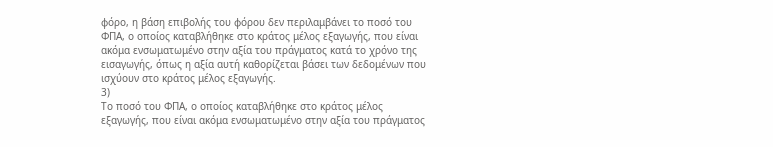φόρο, η βάση επιβολής του φόρου δεν περιλαμβάνει το ποσό του ΦΠΑ, ο οποίος καταβλήθηκε στο κράτος μέλος εξαγωγής, που είναι ακόμα ενσωματωμένο στην αξία του πράγματος κατά το χρόνο της εισαγωγής, όπως η αξία αυτή καθορίζεται βάσει των δεδομένων που ισχύουν στο κράτος μέλος εξαγωγής.
3)
Το ποσό του ΦΠΑ, ο οποίος καταβλήθηκε στο κράτος μέλος εξαγωγής, που είναι ακόμα ενσωματωμένο στην αξία του πράγματος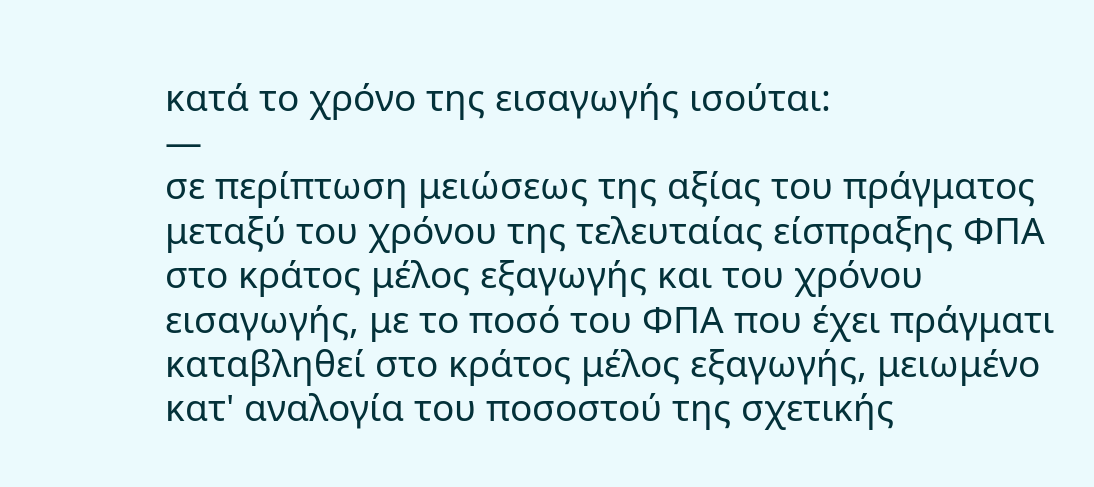κατά το χρόνο της εισαγωγής ισούται:
—
σε περίπτωση μειώσεως της αξίας του πράγματος μεταξύ του χρόνου της τελευταίας είσπραξης ΦΠΑ στο κράτος μέλος εξαγωγής και του χρόνου εισαγωγής, με το ποσό του ΦΠΑ που έχει πράγματι καταβληθεί στο κράτος μέλος εξαγωγής, μειωμένο κατ' αναλογία του ποσοστού της σχετικής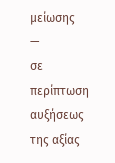μείωσης
—
σε περίπτωση αυξήσεως της αξίας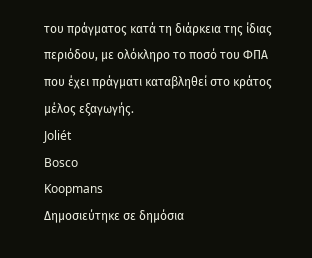του πράγματος κατά τη διάρκεια της ίδιας περιόδου, με ολόκληρο το ποσό του ΦΠΑ που έχει πράγματι καταβληθεί στο κράτος μέλος εξαγωγής.
Joliét
Bosco
Koopmans
Δημοσιεύτηκε σε δημόσια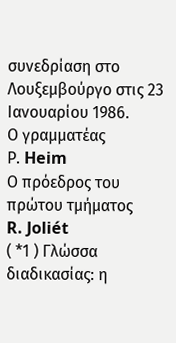συνεδρίαση στο Λουξεμβούργο στις 23 Ιανουαρίου 1986.
Ο γραμματέας
Ρ. Heim
Ο πρόεδρος του πρώτου τμήματος
R. Joliét
( *1 ) Γλώσσα διαδικασίας: η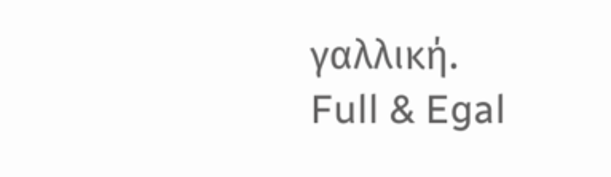γαλλική.
Full & Egal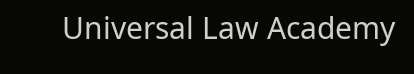Universal Law Academy